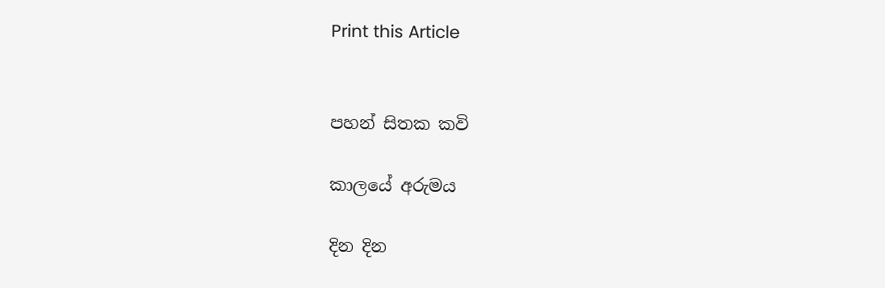Print this Article


පහන් සිතක කවි

කාලයේ අරුමය

දින දින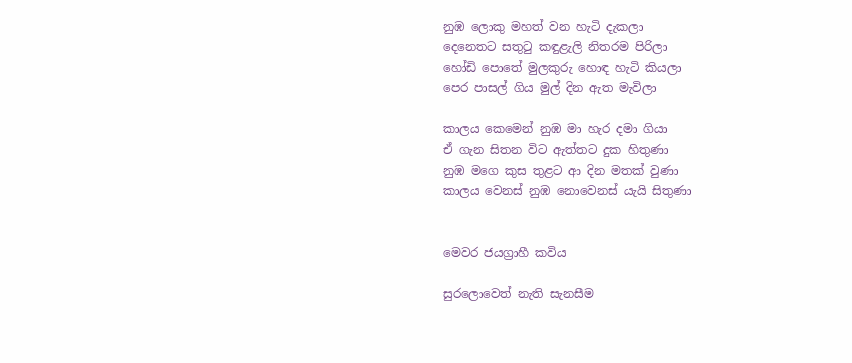නුඹ ලොකු මහත් වන හැටි දැකලා
දෙනෙතට සතුටු කඳුළැලි නිතරම පිරිලා
හෝඩි පොතේ මුලකුරු හොඳ හැටි කියලා
පෙර පාසල් ගිය මුල් දින ඇත මැවිලා

කාලය කෙමෙන් නුඹ මා හැර දමා ගියා
ඒ ගැන සිතන විට ඇත්තට දුක හිතුණා
නුඹ මගෙ කුස තුළට ආ දින මතක් වුණා
කාලය වෙනස් නුඹ නොවෙනස් යැයි සිතුණා


මෙවර ජයග්‍රාහී කවිය

සුරලොවෙත් නැති සැනසීම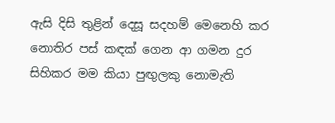ඇසි දිසි තුළින් දෙසූ සදහම් මෙනෙහි කර
නොතිර පස් කඳක් ගෙන ආ ගමන දුර
සිහිකර මම කියා පුඟුලකු නොමැති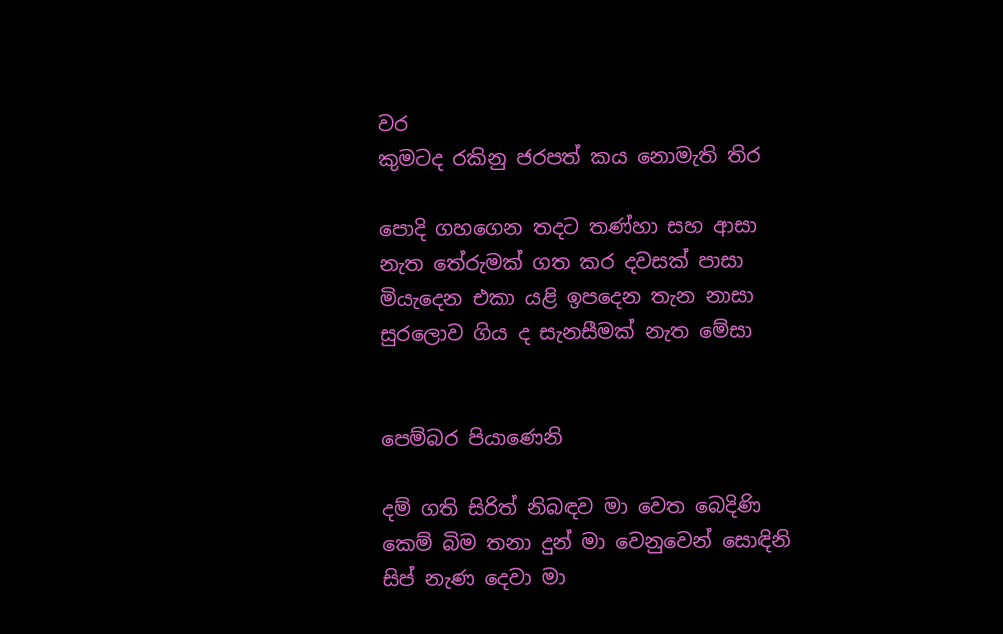වර
කුමටද රකිනු ජරපත් කය නොමැති තිර

පොදි ගහගෙන තදට තණ්හා සහ ආසා
නැත තේරුමක් ගත කර දවසක් පාසා
මියැදෙන එකා යළි ඉපදෙන තැන නාසා
සුරලොව ගිය ද සැනසීමක් නැත මේසා


පෙම්බර පියාණෙනි

දම් ගති සිරිත් නිබඳව මා වෙත බෙදිණි
කෙම් බිම තනා දුන් මා වෙනුවෙන් සොඳිනි
සිප් නැණ දෙවා මා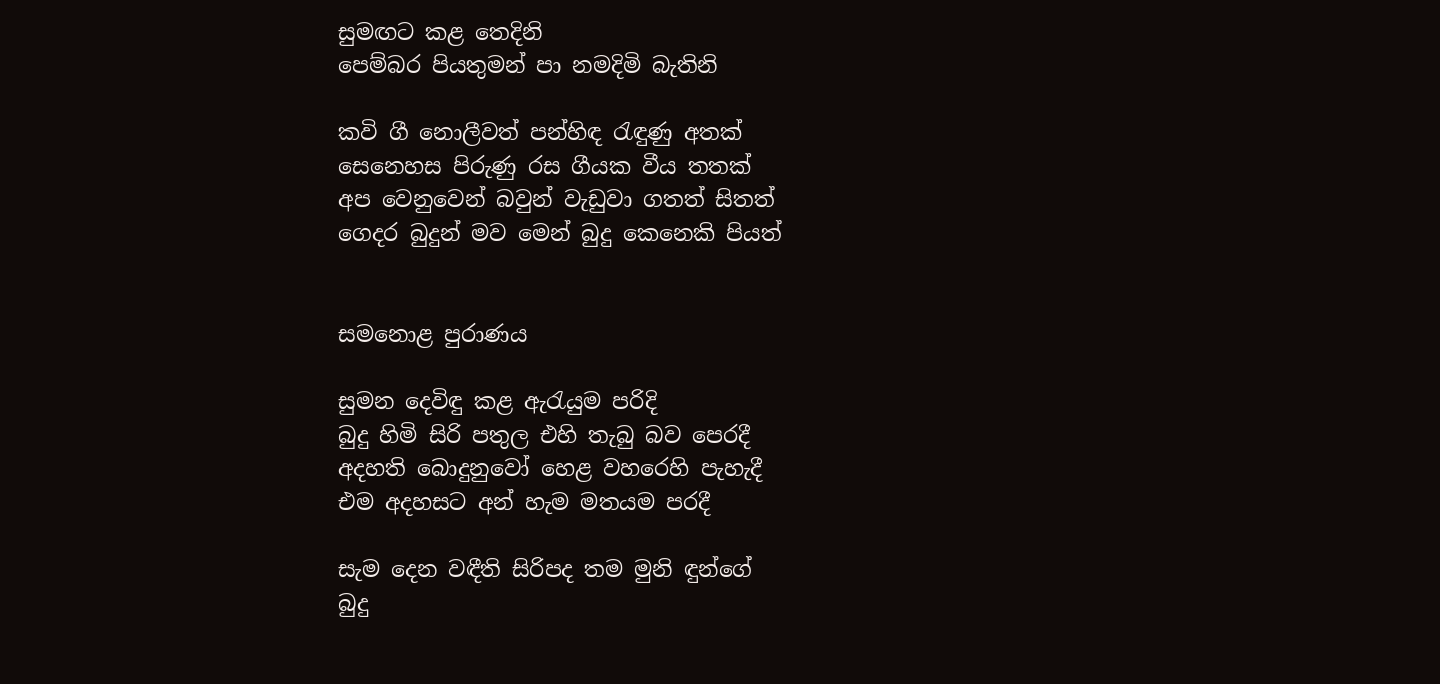සුමඟට කළ තෙදිනි
පෙම්බර පියතුමන් පා නමදිමි බැතිනි

කවි ගී නොලීවත් පන්හිඳ රැඳුණු අතක්
සෙනෙහස පිරුණු රස ගීයක වීය තතක්
අප වෙනුවෙන් බවුන් වැඩුවා ගතත් සිතත්
ගෙදර බුදුන් මව මෙන් බුදු කෙනෙකි පියත්


සමනොළ පුරාණය

සුමන දෙවිඳු කළ ඇරැයුම පරිදි
බුදු හිමි සිරි පතුල එහි තැබු බව පෙරදී
අදහති බොදුනුවෝ හෙළ වහරෙහි පැහැදී
එම අදහසට අන් හැම මතයම පරදී

සැම දෙන වඳීති සිරිපද තම මුනි ඳුන්ගේ
බුදු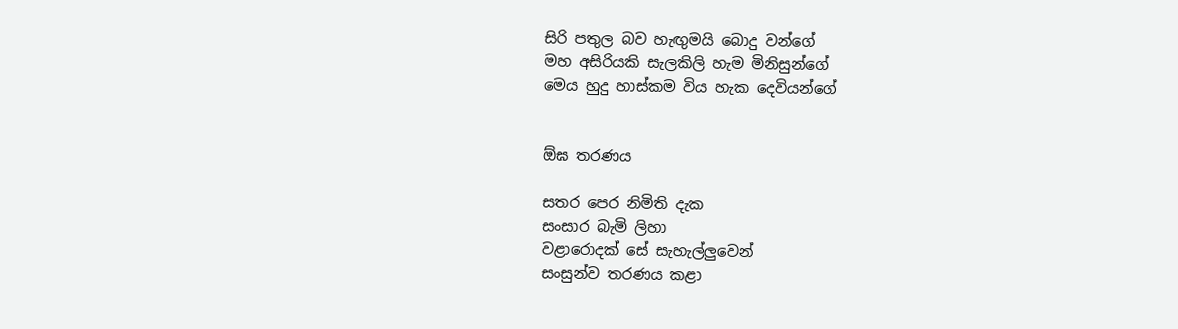සිරි පතුල බව හැඟුමයි බොදු වන්ගේ
මහ අසිරියකි සැලකිලි හැම මිනිසුන්ගේ
මෙය හුදු හාස්කම විය හැක දෙවියන්ගේ


ඕඝ තරණය

සතර පෙර නිමිති දැක
සංසාර බැමි ලිහා
වළාරොදක් සේ සැහැල්ලුවෙන්
සංසුන්ව තරණය කළා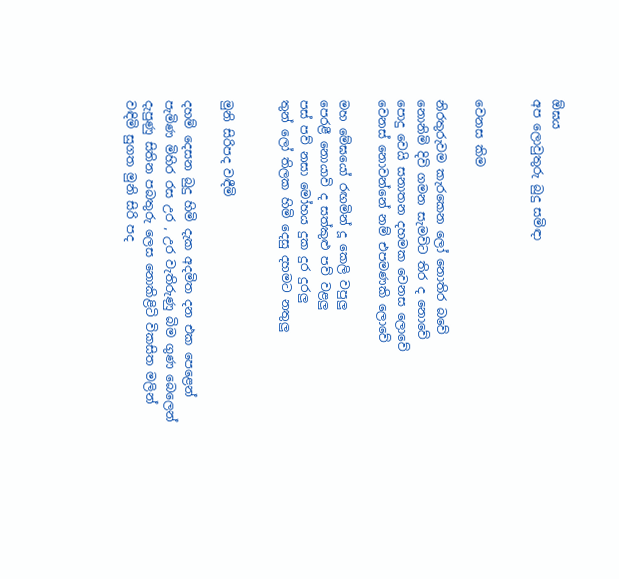ඕඝය
අප ලොවුතුරු බුදු සමිඳා


වෙනස කිම

නිරතුරුවම කැරකෙන ලෝ නොතිර බවේ
නොනිමි දිවි ගමන සැමවිට තිර ද නොවේ
පොදු වෙයි සනාතන දහමක වෙනස ලොවේ
වෙනස් නොවන්නේ නම් එපමණකි ලොවේ

මහ මේඝයෝ රඟමින් දූ කෙලි වපුලු
පෙරළී නොයාවි ද සත්කුළු පව් වළලු
පස් පව් නසා මෝහය දුක දුර දුරලු
තුන් ලෝ තිලක හිමි දෙසු දහමට නතුලු


මුනි සිරිපද වඳීමි

දහම් දෙසන බුදු හිමි දැක අදමිත දන එක පෙළෙන්
පැමිණ මිහිර රස උර , උර වැතිරුණු බිම ගුණ බෙලෙන්
දැපුණු සිතින පබතුරු ලෙස නොකිළිටි විකසිත මලින්
වඳිමි සුගත මුනි සිරි පද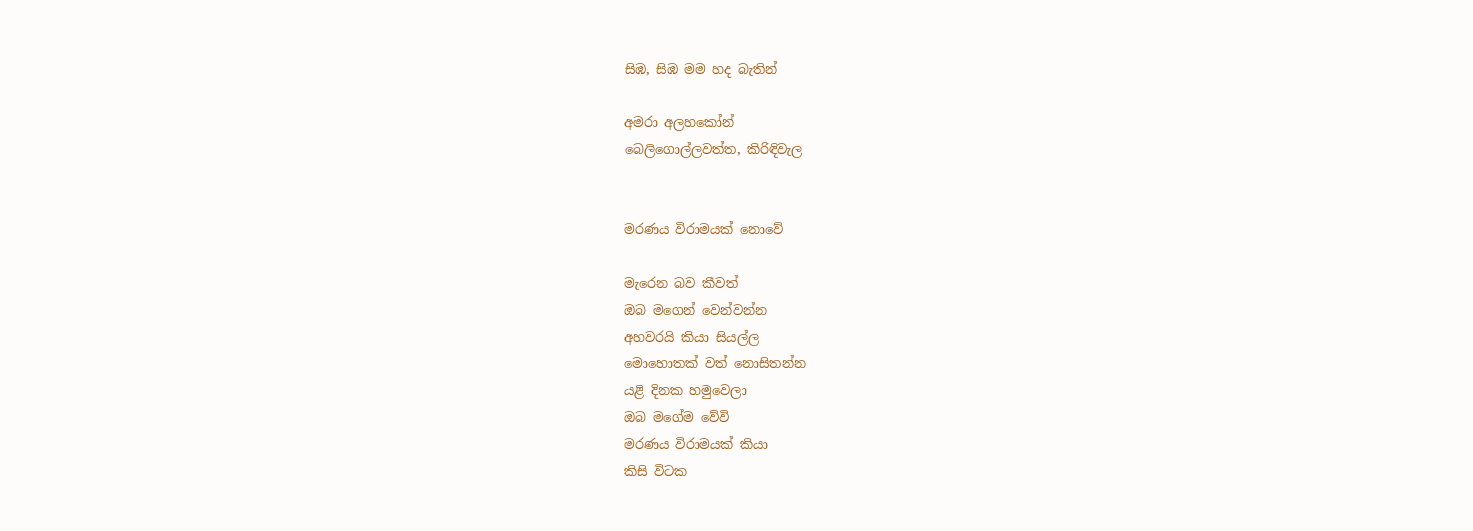සිඹ, සිඹ මම හද බැතින්

අමරා අලහකෝන්
බෙලිගොල්ලවත්ත, කිරිඳිවැල


මරණය විරාමයක් නොවේ

මැරෙන බව කීවත්
ඔබ මගෙන් වෙන්වන්න
අහවරයි කියා සියල්ල
මොහොතක් වත් නොසිතන්න
යළි දිනක හමුවෙලා
ඔබ මගේම වේවි
මරණය විරාමයක් කියා
කිසි විටක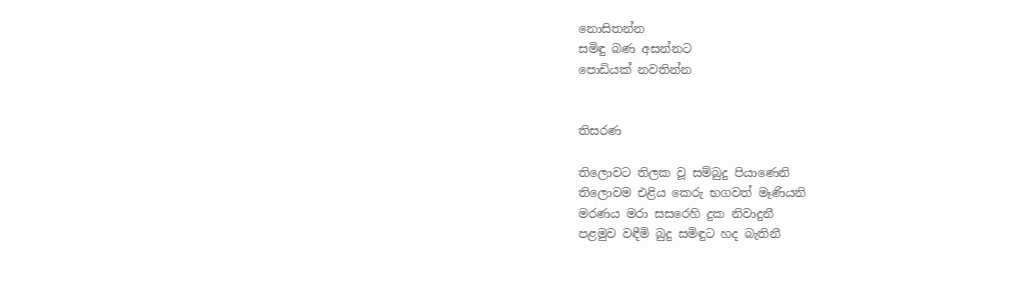නොසිතන්න
සමිඳු බණ අසන්නට
පොඩියක් නවතින්න


තිසරණ

තිලොවට තිලක වූ සම්බුදු පියාණෙනි
තිලොවම එළිය කෙරු භගවත් මෑණියනි
මරණය මරා සසරෙහි දුක නිවාදුනී
පළමුව වඳීමි බුදු සමිඳුට හද බැතිනී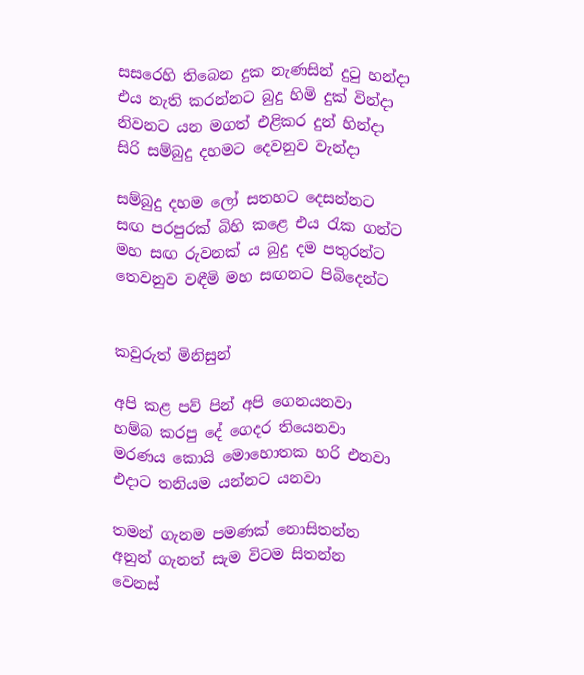සසරෙහි තිබෙන දුක නැණසින් දුටු හන්දා
එය නැති කරන්නට බුදු හිමි දුක් වින්දා
නිවනට යන මගත් එළිකර දුන් හින්දා
සිරි සම්බුදු දහමට දෙවනුව වැන්දා

සම්බුදු දහම ලෝ සතහට දෙසන්නට
සඟ පරපුරක් බිහි කළෙ එය රැක ගන්ට
මහ සඟ රුවනක් ය බුදු දම පතුරන්ට
තෙවනුව වඳීමි මහ සඟනට පිබිදෙන්ට


කවුරුත් මිනිසුන්

අපි කළ පව් පින් අපි ගෙනයනවා
හම්බ කරපු දේ ගෙදර තියෙනවා
මරණය කොයි මොහොතක හරි එනවා
එදාට තනියම යන්නට යනවා

තමන් ගැනම පමණක් නොසිතන්න
අනුන් ගැනත් සැම විටම සිතන්න
වෙනස්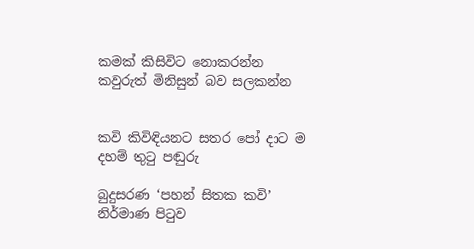කමක් කිසිවිට නොකරන්න
කවුරුත් මිනිසුන් බව සලකන්න


කවි කිවිඳියනට සතර පෝ දාට ම දහම් තුටු පඬුරු

බුදුසරණ ‘පහන් සිතක කවි’ නිර්මාණ පිටුව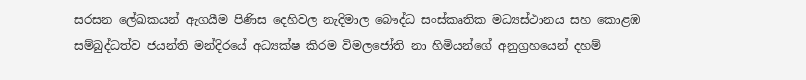සරසන ලේඛකයන් ඇගයීම පිණිස දෙහිවල නැදිමාල බෞද්ධ සංස්කෘතික මධ්‍යස්ථානය සහ කොළඹ සම්බුද්ධත්ව ජයන්ති මන්දිරයේ අධ්‍යක්ෂ කිරම විමලජෝති නා හිමියන්ගේ අනුග්‍රහයෙන් දහම්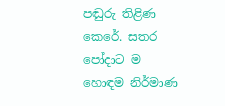පඬුරු තිළිණ කෙරේ. සතර පෝදාට ම හොඳම නිර්මාණ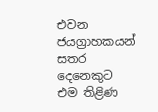එවන ජයග්‍රාහකයන් සතර දෙනෙකුට එම තිළිණ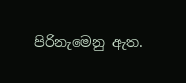පිරිනැමෙනු ඇත.